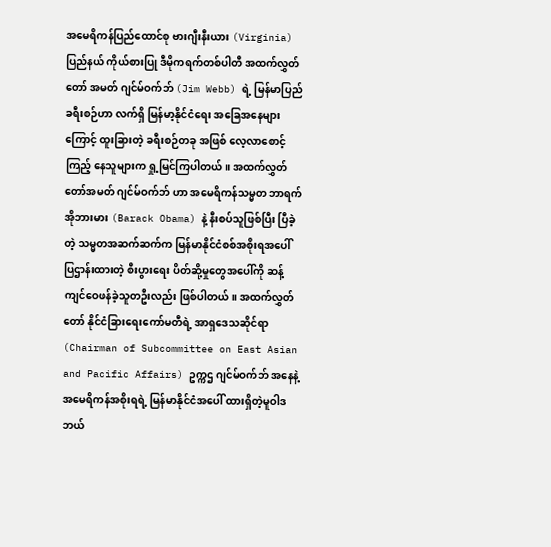အမေရိကန်ပြည်ထောင်စု ဗားဂျီးနီးယား (Virginia) ပြည်နယ် ကိုယ်စားပြု ဒီမိုကရက်တစ်ပါတီ အထက်လွှတ်တော် အမတ် ဂျင်မ်ဝက်ဘ် (Jim Webb) ရဲ့ မြန်မာပြည်ခရီးစဉ်ဟာ လက်ရှိ မြန်မာ့နိုင်ငံရေး အခြေအနေများကြောင့် ထူးခြားတဲ့ ခရီးစဉ်တခု အဖြစ် လေ့လာစောင့်ကြည့် နေသူများက ရှု့မြင်ကြပါတယ်။ အထက်လွှတ်တော်အမတ် ဂျင်မ်ဝက်ဘ် ဟာ အမေရိကန်သမ္မတ ဘာရက် အိုဘားမား (Barack Obama) နဲ့ နီးစပ်သူဖြစ်ပြီး ပြီခဲ့တဲ့ သမ္မတအဆက်ဆက်က မြန်မာနိုင်ငံစစ်အစိုးရအပေါ် ပြဌာန်းထားတဲ့ စီးပွားရေး ပိတ်ဆို့မှုတွေအပေါ်ကို ဆန့်ကျင်ဝေဖန်ခဲ့သူတဦးလည်း ဖြစ်ပါတယ်။ အထက်လွှတ်တော် နိုင်ငံခြားရေးကော်မတီရဲ့ အာရှဒေသဆိုင်ရာ (Chairman of Subcommittee on East Asian and Pacific Affairs) ဥက္ကဌ ဂျင်မ်ဝက်ဘ် အနေနဲ့ အမေရိကန်အစိုးရရဲ့ မြန်မာနိုင်ငံအပေါ် ထားရှိတဲ့မူဝါဒ ဘယ်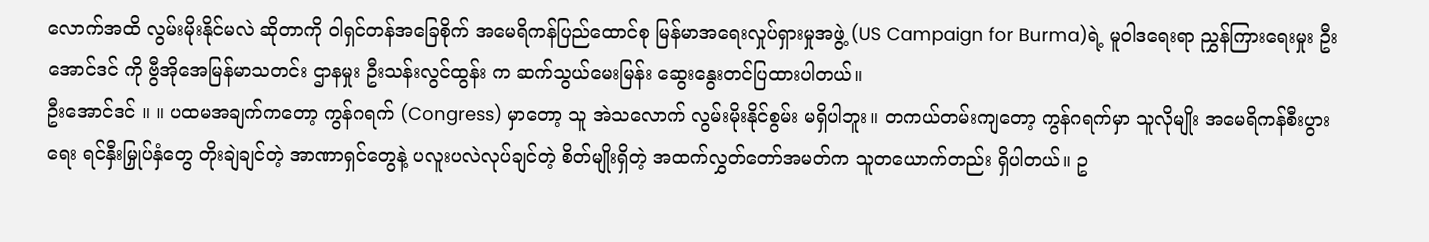လောက်အထိ လွမ်းမိုးနိုင်မလဲ ဆိုတာကို ဝါရှင်တန်အခြေစိုက် အမေရိကန်ပြည်ထောင်စု မြန်မာအရေးလှုပ်ရှားမှုအဖွဲ့ (US Campaign for Burma)ရဲ့ မူဝါဒရေးရာ ညွှန်ကြားရေးမှုး ဦးအောင်ဒင် ကို ဗွီအိုအေမြန်မာသတင်း ဌာနမှုး ဦးသန်းလွင်ထွန်း က ဆက်သွယ်မေးမြန်း ဆွေးနွေးတင်ပြထားပါတယ်။
ဦးအောင်ဒင် ။ ။ ပထမအချက်ကတော့ ကွန်ဂရက် (Congress) မှာတော့ သူ အဲသလောက် လွမ်းမိုးနိုင်စွမ်း မရှိပါဘူး။ တကယ်တမ်းကျတော့ ကွန်ဂရက်မှာ သူလိုမျိုး အမေရိကန်စီးပွားရေး ရင်နှီးမြှုပ်နှံတွေ တိုးချဲချင်တဲ့ အာဏာရှင်တွေနဲ့ ပလူးပလဲလုပ်ချင်တဲ့ စိတ်မျိုးရှိတဲ့ အထက်လွှတ်တော်အမတ်က သူတယောက်တည်း ရှိပါတယ်။ ဥ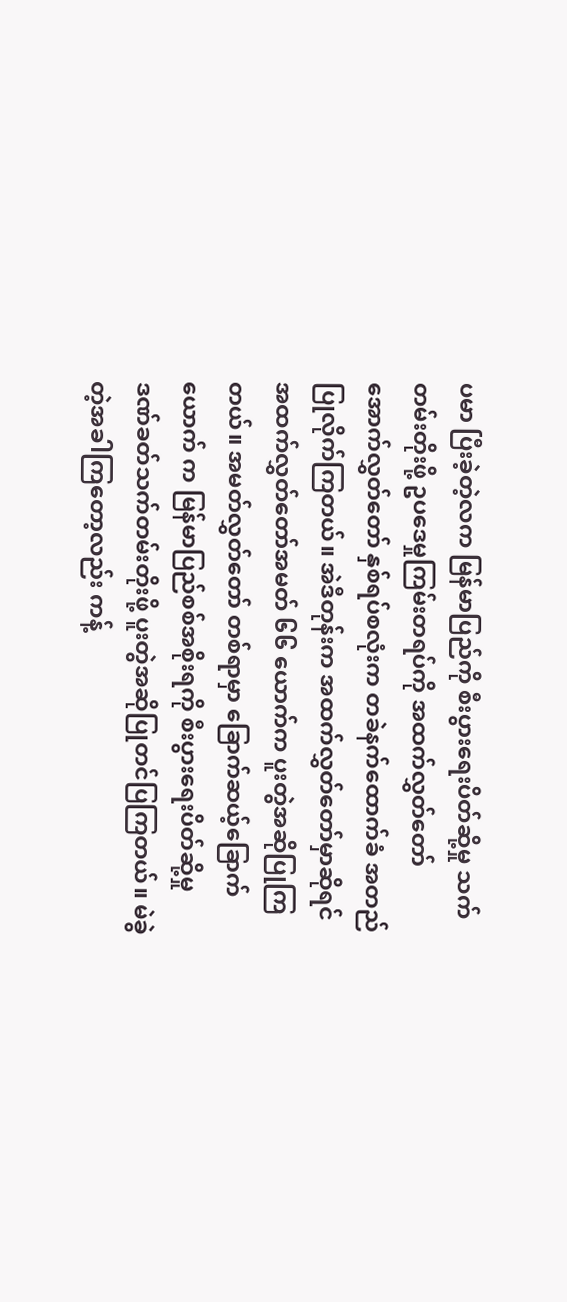ပမာ ပြီးခဲ့တဲ့လက မြန်မာပြည်ကို စီးပွားရေးပိတ်ဆို့မှု သက်တမ်းတိုးဖို့ ဥပဒေမှုကြမ်းတရပ်ကို အထက်လွှတ်တော် အောက်လွှတ်တော် နှစ်ရပ်စလုံးက တခဲနက်ထောက်ခံ အတည်ပြုလိုက်ကြတယ်။ အဲဒီတုန်းက အထက်လွှတ်တော်မှာဆိုရင် အထက်လွှတ်တော်အမတ် ၆၆ ယောက်က ပူးတွဲအဆိုပြုကြတယ်။ အမတ်လွှတ်တော် တစ်ရာမှာ ခြောက်ဆယ့်ခြောက်ယောက် က မြန်မာပြည်စစ်အစိုးရကို စီးပွားရေးပိတ်ဆို့မှု ဒဏ်ခတ်သက်တမ်းတိုးဖို့ ပူးတွဲအဆိုပြုတင်ပြကြတယ်။ မဲခွဲတဲ့အခါကြတော့လည်း ကန့်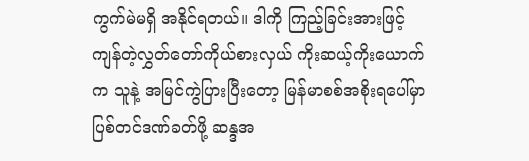ကွက်မဲမရှိ အနိုင်ရတယ်။ ဒါကို ကြည့်ခြင်းအားဖြင့် ကျန်တဲ့လွှတ်တော်ကိုယ်စားလှယ် ကိုးဆယ့်ကိုးယောက်က သူနဲ့ အမြင်ကွဲပြားပြီးတော့ မြန်မာစစ်အစိုးရပေါ်မှာ ပြစ်တင်ဒဏ်ခတ်ဖို့ ဆန္ဒအ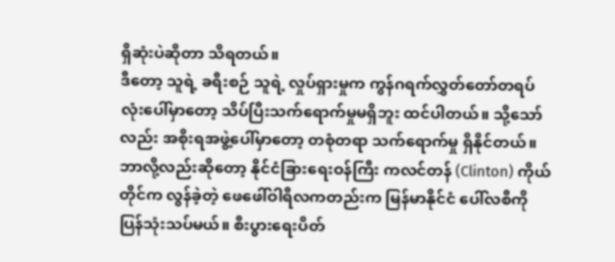ရှိဆုံးပဲဆိုတာ သိရတယ်။
ဒီတော့ သူရဲ့ ခရီးစဉ် သူရဲ့ လှုပ်ရှားမှုက ကွန်ဂရက်လွှတ်တော်တရပ်လုံးပေါ်မှာတော့ သိပ်ပြီးသက်ရောက်မှုမရှိဘူး ထင်ပါတယ်။ သို့သော်လည်း အစိုးရအဖွဲ့ပေါ်မှာတော့ တစုံတရာ သက်ရောက်မှု ရှိနိုင်တယ်။ ဘာလို့လည်းဆိုတော့ နိုင်ငံခြားရေးဝန်ကြီး ကလင်တန် (Clinton) ကိုယ်တိုင်က လွန်ခဲ့တဲ့ ဖေဖေါ်ဝါရီလကတည်းက မြန်မာနိုင်ငံ ပေါ်လစီကို ပြန်သုံးသပ်မယ်။ စီးပွားရေးပိတ်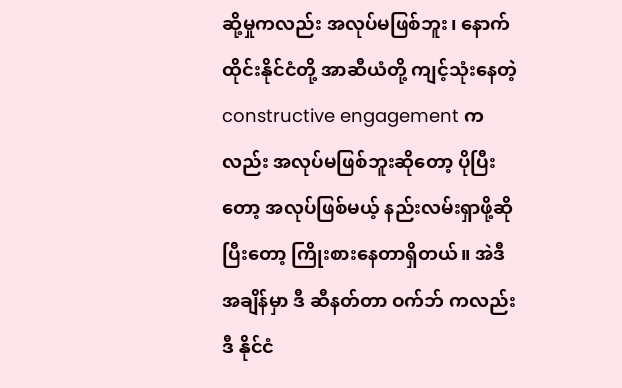ဆို့မှုကလည်း အလုပ်မဖြစ်ဘူး၊ နောက် ထိုင်းနိုင်ငံတို့ အာဆီယံတို့ ကျင့်သုံးနေတဲ့ constructive engagement ကလည်း အလုပ်မဖြစ်ဘူးဆိုတော့ ပိုပြီးတော့ အလုပ်ဖြစ်မယ့် နည်းလမ်းရှာဖို့ဆိုပြီးတော့ ကြိုးစားနေတာရှိတယ်။ အဲဒီအချိန်မှာ ဒီ ဆီနတ်တာ ဝက်ဘ် ကလည်း ဒီ နိုင်ငံ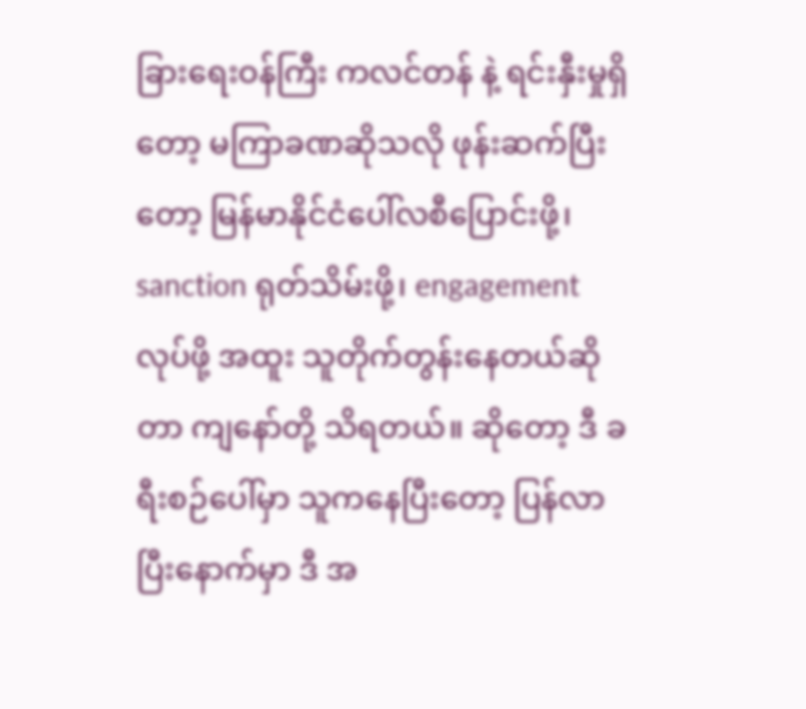ခြားရေးဝန်ကြီး ကလင်တန် နဲ့ ရင်းနှီးမှုရှိတော့ မကြာခဏဆိုသလို ဖုန်းဆက်ပြီးတော့ မြန်မာနိုင်ငံပေါ်လစီပြောင်းဖို့၊ sanction ရုတ်သိမ်းဖို့၊ engagement လုပ်ဖို့ အထူး သူတိုက်တွန်းနေတယ်ဆိုတာ ကျနော်တို့ သိရတယ်။ ဆိုတော့ ဒီ ခရီးစဉ်ပေါ်မှာ သူကနေပြီးတော့ ပြန်လာပြီးနောက်မှာ ဒီ အ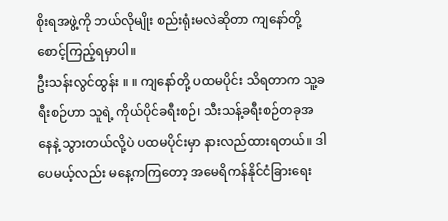စိုးရအဖွဲ့ကို ဘယ်လိုမျိုး စည်းရုံးမလဲဆိုတာ ကျနော်တို့ စောင့်ကြည့်ရမှာပါ။
ဦးသန်းလွင်ထွန်း ။ ။ ကျနော်တို့ ပထမပိုင်း သိရတာက သူ့ခရီးစဉ်ဟာ သူရဲ့ ကိုယ်ပိုင်ခရီးစဉ်၊ သီးသန့်ခရီးစဉ်တခုအနေနဲ့ သွားတယ်လို့ပဲ ပထမပိုင်းမှာ နားလည်ထားရတယ်။ ဒါပေမယ့်လည်း မနေ့ကကြတော့ အမေရိကန်နိုင်ငံခြားရေး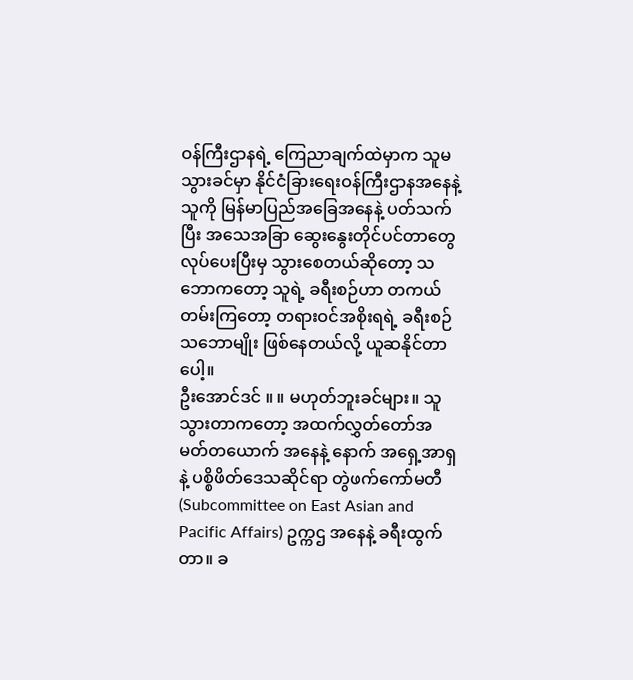ဝန်ကြီးဌာနရဲ့ ကြေညာချက်ထဲမှာက သူမသွားခင်မှာ နိုင်ငံခြားရေးဝန်ကြီးဌာနအနေနဲ့ သူကို မြန်မာပြည်အခြေအနေနဲ့ ပတ်သက်ပြီး အသေအခြာ ဆွေးနွေးတိုင်ပင်တာတွေ လုပ်ပေးပြီးမှ သွားစေတယ်ဆိုတော့ သဘောကတော့ သူရဲ့ ခရီးစဉ်ဟာ တကယ်တမ်းကြတော့ တရားဝင်အစိုးရရဲ့ ခရီးစဉ်သဘောမျိုး ဖြစ်နေတယ်လို့ ယူဆနိုင်တာပေါ့။
ဦးအောင်ဒင် ။ ။ မဟုတ်ဘူးခင်များ။ သူ သွားတာကတော့ အထက်လွှတ်တော်အမတ်တယောက် အနေနဲ့ နောက် အရှေ့အာရှ နဲ့ ပစ္စိဖိတ်ဒေသဆိုင်ရာ တွဲဖက်ကော်မတီ (Subcommittee on East Asian and Pacific Affairs) ဥက္ကဌ အနေနဲ့ ခရီးထွက်တာ။ ခ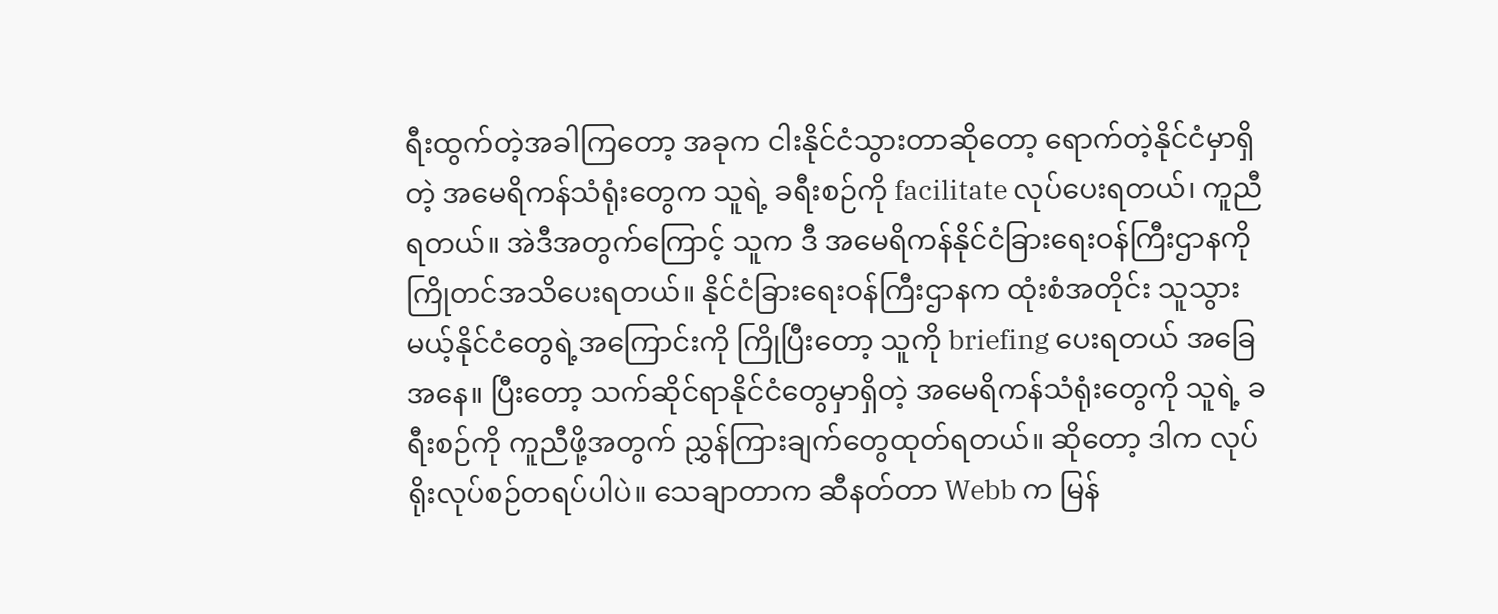ရီးထွက်တဲ့အခါကြတော့ အခုက ငါးနိုင်ငံသွားတာဆိုတော့ ရောက်တဲ့နိုင်ငံမှာရှိတဲ့ အမေရိကန်သံရုံးတွေက သူရဲ့ ခရီးစဉ်ကို facilitate လုပ်ပေးရတယ်၊ ကူညီရတယ်။ အဲဒီအတွက်ကြောင့် သူက ဒီ အမေရိကန်နိုင်ငံခြားရေးဝန်ကြီးဌာနကို ကြိုတင်အသိပေးရတယ်။ နိုင်ငံခြားရေးဝန်ကြီးဌာနက ထုံးစံအတိုင်း သူသွားမယ့်နိုင်ငံတွေရဲ့အကြောင်းကို ကြိုပြီးတော့ သူကို briefing ပေးရတယ် အခြေအနေ။ ပြီးတော့ သက်ဆိုင်ရာနိုင်ငံတွေမှာရှိတဲ့ အမေရိကန်သံရုံးတွေကို သူရဲ့ ခရီးစဉ်ကို ကူညီဖို့အတွက် ညွှန်ကြားချက်တွေထုတ်ရတယ်။ ဆိုတော့ ဒါက လုပ်ရိုးလုပ်စဉ်တရပ်ပါပဲ။ သေချာတာက ဆီနတ်တာ Webb က မြန်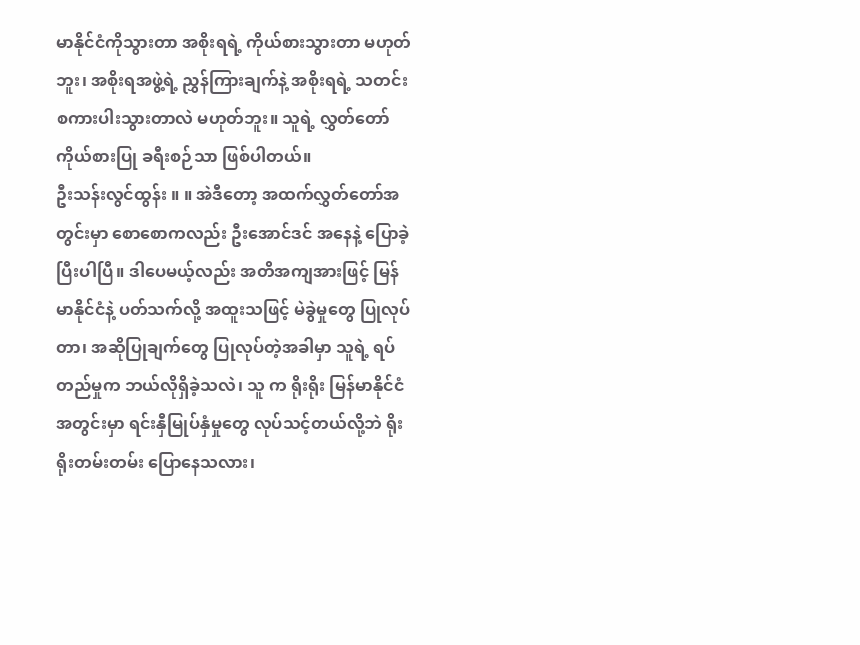မာနိုင်ငံကိုသွားတာ အစိုးရရဲ့ ကိုယ်စားသွားတာ မဟုတ်ဘူး၊ အစိုးရအဖွဲ့ရဲ့ ညွှန်ကြားချက်နဲ့ အစိုးရရဲ့ သတင်းစကားပါးသွားတာလဲ မဟုတ်ဘူး။ သူရဲ့ လွှတ်တော်ကိုယ်စားပြု ခရီးစဉ်သာ ဖြစ်ပါတယ်။
ဦးသန်းလွင်ထွန်း ။ ။ အဲဒီတော့ အထက်လွှတ်တော်အတွင်းမှာ စောစောကလည်း ဦးအောင်ဒင် အနေနဲ့ ပြောခဲ့ပြီးပါပြီ။ ဒါပေမယ့်လည်း အတိအကျအားဖြင့် မြန်မာနိုင်ငံနဲ့ ပတ်သက်လို့ အထူးသဖြင့် မဲခွဲမှုတွေ ပြုလုပ်တာ၊ အဆိုပြုချက်တွေ ပြုလုပ်တဲ့အခါမှာ သူရဲ့ ရပ်တည်မှုက ဘယ်လိုရှိခဲ့သလဲ၊ သူ က ရိုးရိုး မြန်မာနိုင်ငံအတွင်းမှာ ရင်းနှီမြုပ်နှံမှုတွေ လုပ်သင့်တယ်လို့ဘဲ ရိုးရိုးတမ်းတမ်း ပြောနေသလား၊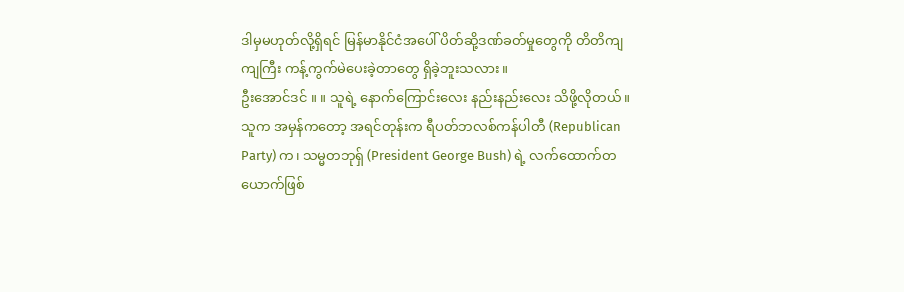ဒါမှမဟုတ်လို့ရှိရင် မြန်မာနိုင်ငံအပေါ် ပိတ်ဆို့ဒဏ်ခတ်မှုတွေကို တိတိကျကျကြီး ကန့်ကွက်မဲပေးခဲ့တာတွေ ရှိခဲ့ဘူးသလား။
ဦးအောင်ဒင် ။ ။ သူရဲ့ နောက်ကြောင်းလေး နည်းနည်းလေး သိဖို့လိုတယ်။ သူက အမှန်ကတော့ အရင်တုန်းက ရီပတ်ဘလစ်ကန်ပါတီ (Republican Party) က၊ သမ္မတဘုရှ် (President George Bush) ရဲ့ လက်ထောက်တယောက်ဖြစ်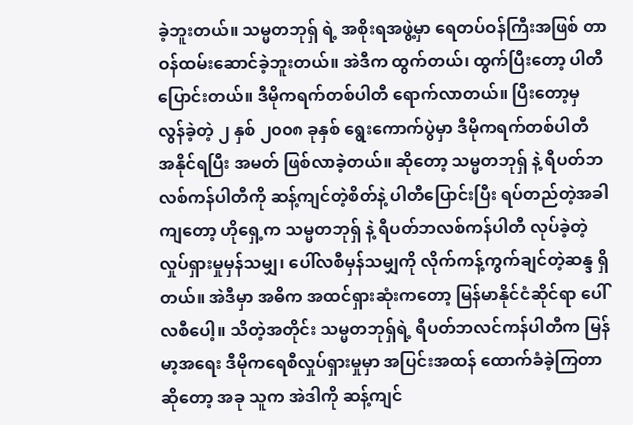ခဲ့ဘူးတယ်။ သမ္မတဘုရှ် ရဲ့ အစိုးရအဖွဲ့မှာ ရေတပ်ဝန်ကြီးအဖြစ် တာဝန်ထမ်းဆောင်ခဲ့ဘူးတယ်။ အဲဒီက ထွက်တယ်၊ ထွက်ပြီးတော့ ပါတီပြောင်းတယ်။ ဒီမိုကရက်တစ်ပါတီ ရောက်လာတယ်။ ပြီးတော့မှ လွန်ခဲ့တဲ့ ၂ နှစ် ၂၀၀၈ ခုနှစ် ရွေးကောက်ပွဲမှာ ဒီမိုကရက်တစ်ပါတီ အနိုင်ရပြီး အမတ် ဖြစ်လာခဲ့တယ်။ ဆိုတော့ သမ္မတဘုရှ် နဲ့ ရီပတ်ဘလစ်ကန်ပါတီကို ဆန့်ကျင်တဲ့စိတ်နဲ့ ပါတီပြောင်းပြီး ရပ်တည်တဲ့အခါကျတော့ ဟိုရှေ့က သမ္မတဘုရှ် နဲ့ ရီပတ်ဘလစ်ကန်ပါတီ လုပ်ခဲ့တဲ့ လှုပ်ရှားမှုမှန်သမျှ၊ ပေါ်လစီမှန်သမျှကို လိုက်ကန့်ကွက်ချင်တဲ့ဆန္ဒ ရှိတယ်။ အဲဒီမှာ အဓိက အထင်ရှားဆုံးကတော့ မြန်မာနိုင်ငံဆိုင်ရာ ပေါ်လစီပေါ့။ သိတဲ့အတိုင်း သမ္မတဘုရှ်ရဲ့ ရီပတ်ဘလင်ကန်ပါတီက မြန်မာ့အရေး ဒီမိုကရေစီလှုပ်ရှားမှုမှာ အပြင်းအထန် ထောက်ခံခဲ့ကြတာဆိုတော့ အခု သူက အဲဒါကို ဆန့်ကျင်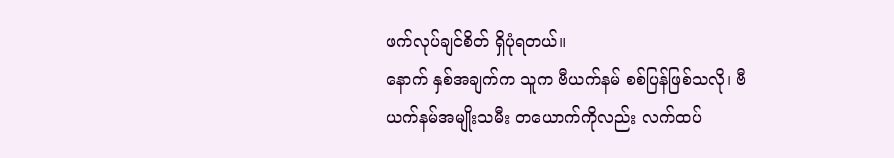ဖက်လုပ်ချင်စိတ် ရှိပုံရတယ်။
နောက် နှစ်အချက်က သူက ဗီယက်နမ် စစ်ပြန်ဖြစ်သလို၊ ဗီယက်နမ်အမျိုးသမီး တယောက်ကိုလည်း လက်ထပ်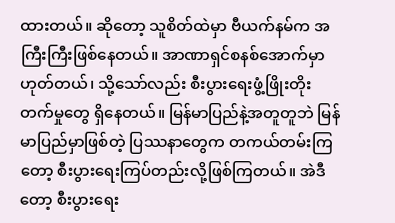ထားတယ်။ ဆိုတော့ သူစိတ်ထဲမှာ ဗီယက်နမ်က အကြီးကြီးဖြစ်နေတယ်။ အာဏာရှင်စနစ်အောက်မှာဟုတ်တယ်၊ သို့သော်လည်း စီးပွားရေးဖွံ့ဖြိုးတိုးတက်မှုတွေ ရှိနေတယ်။ မြန်မာပြည်နဲ့အတူတူဘဲ မြန်မာပြည်မှာဖြစ်တဲ့ ပြဿနာတွေက တကယ်တမ်းကြတော့ စီးပွားရေးကြပ်တည်းလို့ဖြစ်ကြတယ်။ အဲဒီတော့ စီးပွားရေး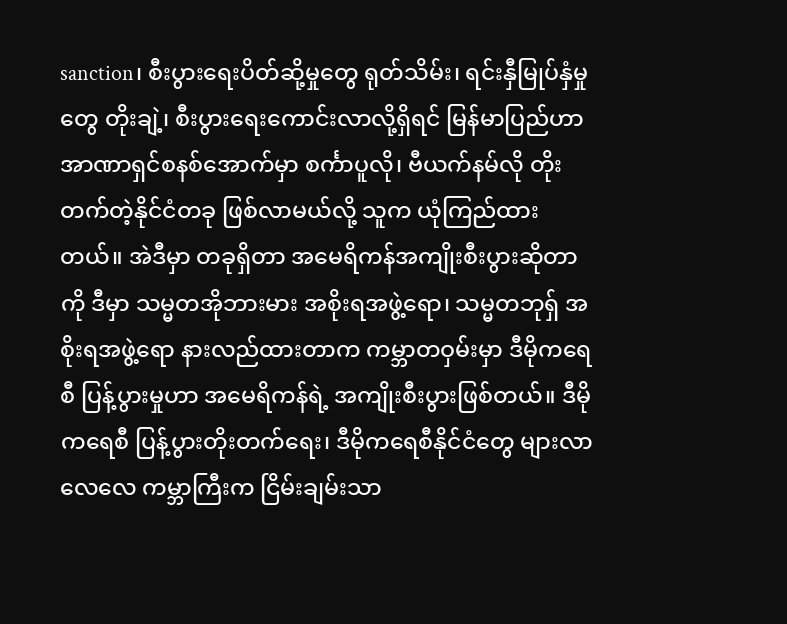sanction၊ စီးပွားရေးပိတ်ဆို့မှုတွေ ရုတ်သိမ်း၊ ရင်းနှီမြုပ်နှံမှုတွေ တိုးချဲ့၊ စီးပွားရေးကောင်းလာလို့ရှိရင် မြန်မာပြည်ဟာ အာဏာရှင်စနစ်အောက်မှာ စင်္ကာပူလို၊ ဗီယက်နမ်လို တိုးတက်တဲ့နိုင်ငံတခု ဖြစ်လာမယ်လို့ သူက ယုံကြည်ထားတယ်။ အဲဒီမှာ တခုရှိတာ အမေရိကန်အကျိုးစီးပွားဆိုတာကို ဒီမှာ သမ္မတအိုဘားမား အစိုးရအဖွဲ့ရော၊ သမ္မတဘုရှ် အစိုးရအဖွဲ့ရော နားလည်ထားတာက ကမ္ဘာတဝှမ်းမှာ ဒီမိုကရေစီ ပြန့်ပွားမှုဟာ အမေရိကန်ရဲ့ အကျိုးစီးပွားဖြစ်တယ်။ ဒီမိုကရေစီ ပြန့်ပွားတိုးတက်ရေး၊ ဒီမိုကရေစီနိုင်ငံတွေ များလာလေလေ ကမ္ဘာကြီးက ငြိမ်းချမ်းသာ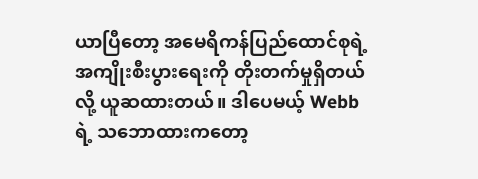ယာပြီတော့ အမေရိကန်ပြည်ထောင်စုရဲ့ အကျိုးစီးပွားရေးကို တိုးတက်မှုရှိတယ်လို့ ယူဆထားတယ်။ ဒါပေမယ့် Webb ရဲ့ သဘောထားကတော့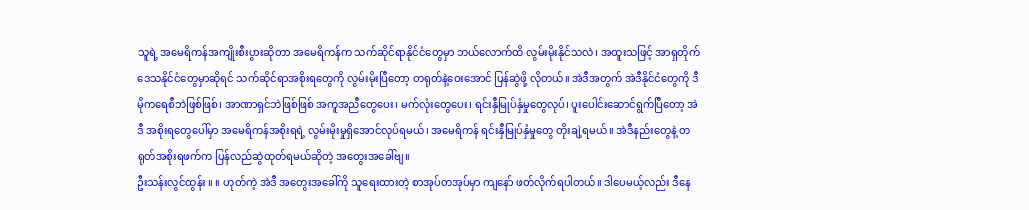သူရဲ့ အမေရိကန်အကျိုးစီးပွားဆိုတာ အမေရိကန်က သက်ဆိုင်ရာနိုင်ငံတွေမှာ ဘယ်လောက်ထိ လွမ်းမိုးနိုင်သလဲ၊ အထူးသဖြင့် အာရှတိုက်ဒေသနိုင်ငံတွေမှာဆိုရင် သက်ဆိုင်ရာအစိုးရတွေကို လွမ်းမိုးပြီတော့ တရုတ်နဲ့ဝေးအောင် ပြန်ဆွဲဖို့ လိုတယ်။ အဲဒီအတွက် အဲဒီနိုင်ငံတွေကို ဒီမိုကရေစီဘဲဖြစ်ဖြစ်၊ အာဏာရှင်ဘဲဖြစ်ဖြစ် အကူအညီတွေပေး၊ မက်လုံးတွေပေး၊ ရင်းနှီမြုပ်နှံမှုတွေလုပ်၊ ပူးပေါင်းဆောင်ရွက်ပြီတော့ အဲဒီ အစိုးရတွေပေါ်မှာ အမေရိကန်အစိုးရရဲ့ လွမ်းမိုးမှုရှိအောင်လုပ်ရမယ်၊ အမေရိကန် ရင်းနှီမြုပ်နှံမှုတွေ တိုးချဲ့ရမယ်။ အဲဒီနည်းတွေနဲ့ တရုတ်အစိုးရဖက်က ပြန်လည်ဆွဲထုတ်ရမယ်ဆိုတဲ့ အတွေးအခေါ်ဗျ။
ဦးသန်းလွင်ထွန်း ။ ။ ဟုတ်ကဲ့ အဲဒီ အတွေးအခေါ်ကို သူရေးထားတဲ့ စာအုပ်တအုပ်မှာ ကျနော် ဖတ်လိုက်ရပါတယ်။ ဒါပေမယ့်လည်း ဒီနေ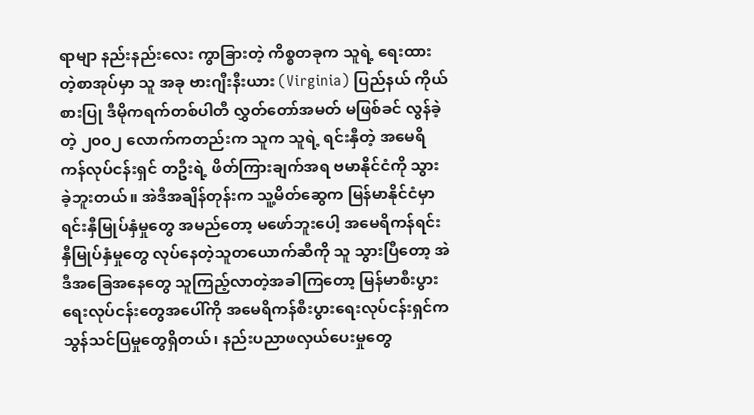ရာမျာ နည်းနည်းလေး ကွာခြားတဲ့ ကိစ္စတခုက သူရဲ့ ရေးထားတဲ့စာအုပ်မှာ သူ အခု ဗားဂျီးနီးယား (Virginia) ပြည်နယ် ကိုယ်စားပြု ဒီမိုကရက်တစ်ပါတီ လွှတ်တော်အမတ် မဖြစ်ခင် လွန်ခဲ့တဲ့ ၂၀၀၂ လောက်ကတည်းက သူက သူရဲ့ ရင်းနှီတဲ့ အမေရိကန်လုပ်ငန်းရှင် တဦးရဲ့ ဖိတ်ကြားချက်အရ ဗမာနိုင်ငံကို သွားခဲ့ဘူးတယ်။ အဲဒီအချိန်တုန်းက သူ့မိတ်ဆွေက မြန်မာနိုင်ငံမှာ ရင်းနှီမြုပ်နှံမှုတွေ အမည်တော့ မဖော်ဘူးပေါ့ အမေရိကန်ရင်းနှီမြုပ်နှံမှုတွေ လုပ်နေတဲ့သူတယောက်ဆီကို သူ သွားပြီတော့ အဲဒီအခြေအနေတွေ သူကြည့်လာတဲ့အခါကြတော့ မြန်မာစီးပွားရေးလုပ်ငန်းတွေအပေါ်ကို အမေရိကန်စီးပွားရေးလုပ်ငန်းရှင်က သွန်သင်ပြမှုတွေရှိတယ်၊ နည်းပညာဖလှယ်ပေးမှုတွေ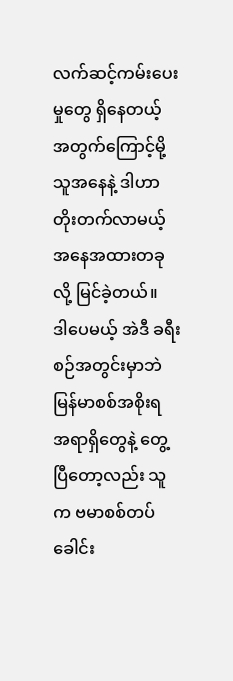လက်ဆင့်ကမ်းပေးမှုတွေ ရှိနေတယ့် အတွက်ကြောင့်မို့ သူအနေနဲ့ ဒါဟာ တိုးတက်လာမယ့် အနေအထားတခုလို့ မြင်ခဲ့တယ်။
ဒါပေမယ့် အဲဒီ ခရီးစဉ်အတွင်းမှာဘဲ မြန်မာစစ်အစိုးရ အရာရှိတွေနဲ့ တွေ့ပြီတော့လည်း သူက ဗမာစစ်တပ်ခေါင်း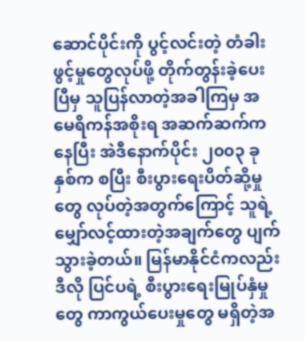ဆောင်ပိုင်းကို ပွင့်လင်းတဲ့ တံခါးဖွင့်မှုတွေလုပ်ဖို့ တိုက်တွန်းခဲ့ပေးပြီမှ သူပြန်လာတဲ့အခါကြမှ အမေရိကန်အစိုးရ အဆက်ဆက်ကနေပြီး အဲဒီနောက်ပိုင်း ၂၀၀၃ ခုနှစ်က စပြီး စီးပွားရေးပိတ်ဆို့မှုတွေ လုပ်တဲ့အတွက်ကြောင့် သူရဲ့ မျှော်လင့်ထားတဲ့အချက်တွေ ပျက်သွားခဲ့တယ်။ မြန်မာနိုင်ငံကလည်း ဒီလို ပြင်ပရဲ့ စီးပွားရေးမြုပ်နှံမှုတွေ ကာကွယ်ပေးမှုတွေ မရှိတဲ့အ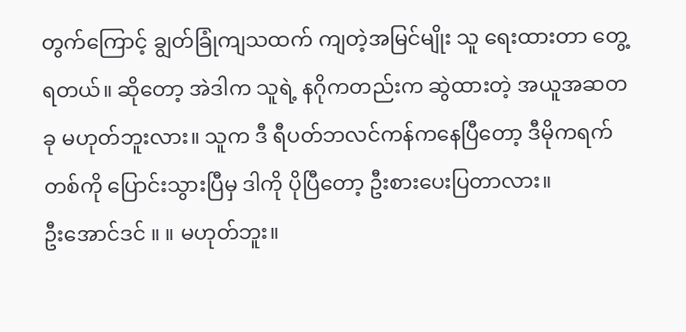တွက်ကြောင့် ချွတ်ခြုံကျသထက် ကျတဲ့အမြင်မျိုး သူ ရေးထားတာ တွေ့ရတယ်။ ဆိုတော့ အဲဒါက သူရဲ့ နဂိုကတည်းက ဆွဲထားတဲ့ အယူအဆတခု မဟုတ်ဘူးလား။ သူက ဒီ ရီပတ်ဘလင်ကန်ကနေပြီတော့ ဒီမိုကရက်တစ်ကို ပြောင်းသွားပြီမှ ဒါကို ပိုပြီတော့ ဦးစားပေးပြတာလား။
ဦးအောင်ဒင် ။ ။ မဟုတ်ဘူး။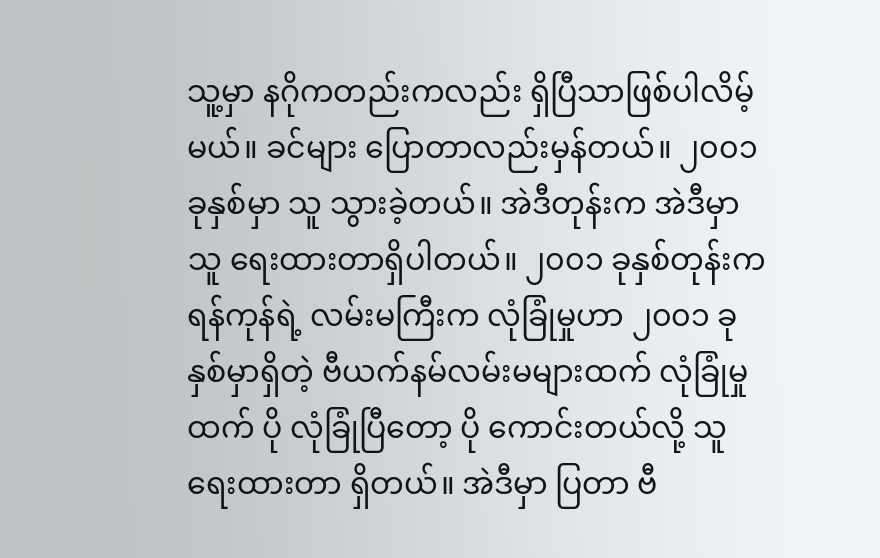သူ့မှာ နဂိုကတည်းကလည်း ရှိပြီသာဖြစ်ပါလိမ့်မယ်။ ခင်များ ပြောတာလည်းမှန်တယ်။ ၂၀၀၁ ခုနှစ်မှာ သူ သွားခဲ့တယ်။ အဲဒီတုန်းက အဲဒီမှာ သူ ရေးထားတာရှိပါတယ်။ ၂၀၀၁ ခုနှစ်တုန်းက ရန်ကုန်ရဲ့ လမ်းမကြီးက လုံခြုံမှုဟာ ၂၀၀၁ ခုနှစ်မှာရှိတဲ့ ဗီယက်နမ်လမ်းမများထက် လုံခြုံမှုထက် ပို လုံခြုံပြီတော့ ပို ကောင်းတယ်လို့ သူရေးထားတာ ရှိတယ်။ အဲဒီမှာ ပြတာ ဗီ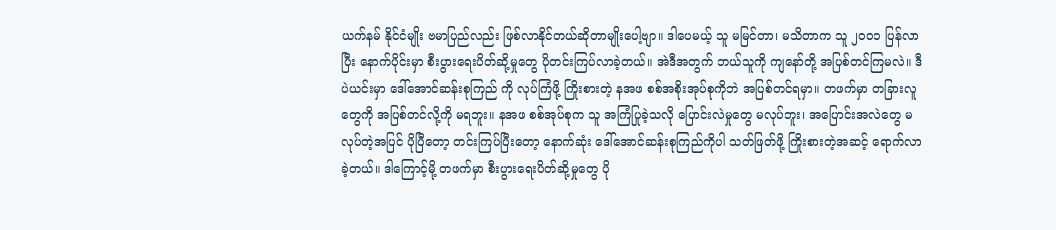ယက်နမ် နိုင်ငံမျိုး ဗမာပြည်လည်း ဖြစ်လာနိုင်တယ်ဆိုတာမျိုးပေါ့ဗျာ။ ဒါပေမယ့် သူ မမြင်တာ၊ မသိတာက သူ ၂၀၀၁ ပြန်လာပြီး နောက်ပိုင်းမှာ စီးပွားရေးပိတ်ဆို့မှုတွေ ပိုတင်းကြပ်လာခဲ့တယ်။ အဲဒီအတွက် ဘယ်သူကို ကျနော်တို့ အပြစ်တင်ကြမလဲ။ ဒီပဲယင်းမှာ ဒေါ်အောင်ဆန်းစုကြည် ကို လုပ်ကြံဖို့ ကြိုးစားတဲ့ နအဖ စစ်အစိုးအုပ်စုကိုဘဲ အပြစ်တင်ရမှာ။ တဖက်မှာ တခြားလူတွေကို အပြစ်တင်လို့ကို မရဘူး။ နအဖ စစ်အုပ်စုက သူ အကြံပြုခဲ့သလို ပြောင်းလဲမှုတွေ မလုပ်ဘူး၊ အပြောင်းအလဲတွေ မလုပ်တဲ့အပြင် ပိုပြီတော့ တင်းကြပ်ပြီးတော့ နောက်ဆုံး ဒေါ်အောင်ဆန်းစုကြည်ကိုပါ သတ်ဖြတ်ဖို့ ကြိုးစားတဲ့အဆင့် ရောက်လာခဲ့တယ်။ ဒါကြောင့်မို့ တဖက်မှာ စီးပွားရေးပိတ်ဆို့မှုတွေ ပို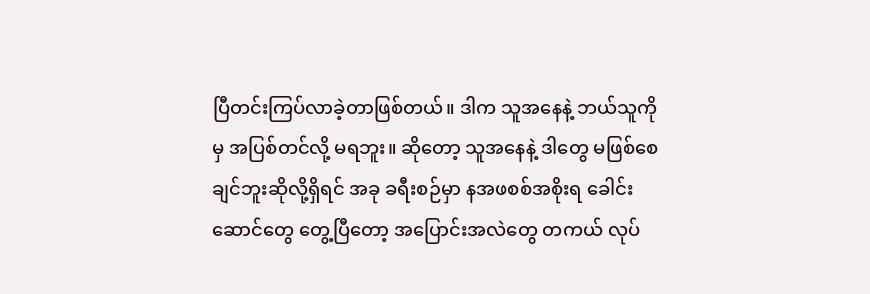ပြီတင်းကြပ်လာခဲ့တာဖြစ်တယ်။ ဒါက သူအနေနဲ့ ဘယ်သူကိုမှ အပြစ်တင်လို့ မရဘူး။ ဆိုတော့ သူအနေနဲ့ ဒါတွေ မဖြစ်စေချင်ဘူးဆိုလို့ရှိရင် အခု ခရီးစဉ်မှာ နအဖစစ်အစိုးရ ခေါင်းဆောင်တွေ တွေ့ပြီတော့ အပြောင်းအလဲတွေ တကယ် လုပ်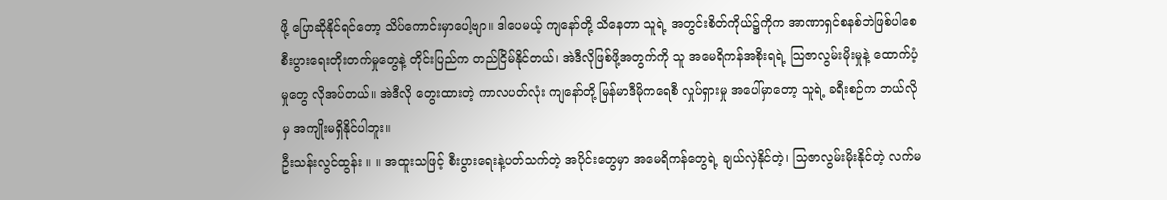ဖို့ ပြောဆိုနိုင်ရင်တော့ သိပ်ကောင်းမှာပေါ့ဗျာ။ ဒါပေမယ့် ကျနော်တို့ သိနေတာ သူရဲ့ အတွင်းစိတ်ကိုယ်၌ကိုက အာဏာရှင်စနစ်ဘဲဖြစ်ပါစေ စီးပွားရေးတိုးတက်မှုတွေနဲ့ တိုင်းပြည်က တည်ငြိမ်နိုင်တယ်၊ အဲဒီလိုဖြစ်ဖို့အတွက်ကို သူ အမေရိကန်အစိုးရရဲ့ သြဇာလွမ်းမိုးမှုနဲ့ ထောက်ပံ့မှုတွေ လိုအပ်တယ်။ အဲဒီလို တွေးထားတဲ့ ကာလပတ်လုံး ကျနော်တို့ မြန်မာဒီမိုကရေစီ လှုပ်ရှားမှု အပေါ်မှာတော့ သူရဲ့ ခရီးစဉ်က ဘယ်လိုမှ အကျိုးမရှိနိုင်ပါဘူး။
ဦးသန်းလွင်ထွန်း ။ ။ အထူးသဖြင့် စီးပွားရေးနဲ့ပတ်သက်တဲ့ အပိုင်းတွေမှာ အမေရိကန်တွေရဲ့ ချယ်လှဲနိုင်တဲ့၊ သြဇာလွမ်းမိုးနိုင်တဲ့ လက်မ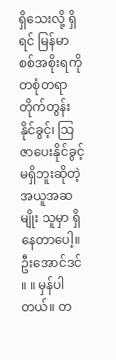ရှိသေးလို့ ရှိရင် မြန်မာစစ်အစိုးရကို တစုံတရာ တိုက်တွန်းနိုင်ခွင့်၊ သြဇာပေးနိုင်ခွင့် မရှိဘူးဆိုတဲ့ အယူအဆမျိုး သူမှာ ရှိနေတာပေါ့။
ဦးအောင်ဒင် ။ ။ မှန်ပါတယ်။ တ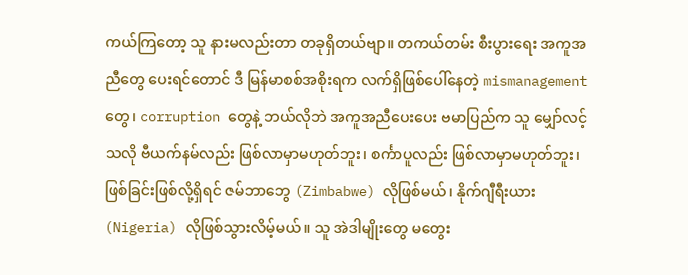ကယ်ကြတော့ သူ နားမလည်းတာ တခုရှိတယ်ဗျာ။ တကယ်တမ်း စီးပွားရေး အကူအညီတွေ ပေးရင်တောင် ဒီ မြန်မာစစ်အစိုးရက လက်ရှိဖြစ်ပေါ်နေတဲ့ mismanagement တွေ၊ corruption တွေနဲ့ ဘယ်လိုဘဲ အကူအညီပေးပေး ဗမာပြည်က သူ မျှော်လင့်သလို ဗီယက်နမ်လည်း ဖြစ်လာမှာမဟုတ်ဘူး၊ စင်္ကာပူလည်း ဖြစ်လာမှာမဟုတ်ဘူး၊ ဖြစ်ခြင်းဖြစ်လို့ရှိရင် ဇမ်ဘာဘွေ (Zimbabwe) လိုဖြစ်မယ်၊ နိုက်ဂျီရီးယား (Nigeria) လိုဖြစ်သွားလိမ့်မယ်။ သူ အဲဒါမျိုးတွေ မတွေး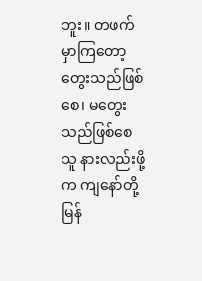ဘူး။ တဖက်မှာကြတော့ တွေးသည်ဖြစ်စေ၊ မတွေးသည်ဖြစ်စေ သူ နားလည်းဖို့က ကျနော်တို့ မြန်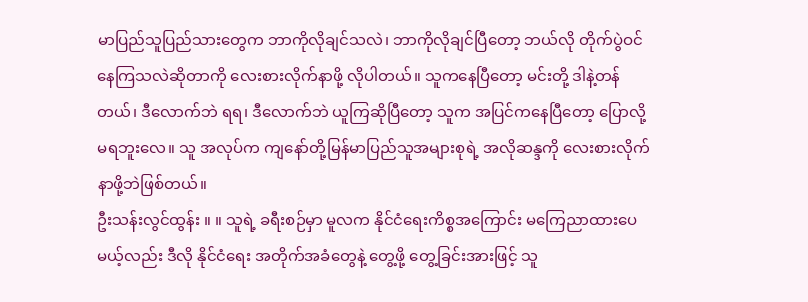မာပြည်သူပြည်သားတွေက ဘာကိုလိုချင်သလဲ၊ ဘာကိုလိုချင်ပြီတော့ ဘယ်လို တိုက်ပွဲဝင်နေကြသလဲဆိုတာကို လေးစားလိုက်နာဖို့ လိုပါတယ်။ သူကနေပြီတော့ မင်းတို့ ဒါနဲ့တန်တယ်၊ ဒီလောက်ဘဲ ရရ၊ ဒီလောက်ဘဲ ယူကြဆိုပြီတော့ သူက အပြင်ကနေပြီတော့ ပြောလို့မရဘူးလေ။ သူ အလုပ်က ကျနော်တို့မြန်မာပြည်သူအများစုရဲ့ အလိုဆန္ဒကို လေးစားလိုက်နာဖို့ဘဲဖြစ်တယ်။
ဦးသန်းလွင်ထွန်း ။ ။ သူရဲ့ ခရီးစဉ်မှာ မူလက နိုင်ငံရေးကိစ္စအကြောင်း မကြေညာထားပေမယ့်လည်း ဒီလို နိုင်ငံရေး အတိုက်အခံတွေနဲ့ တွေ့ဖို့ တွေ့ခြင်းအားဖြင့် သူ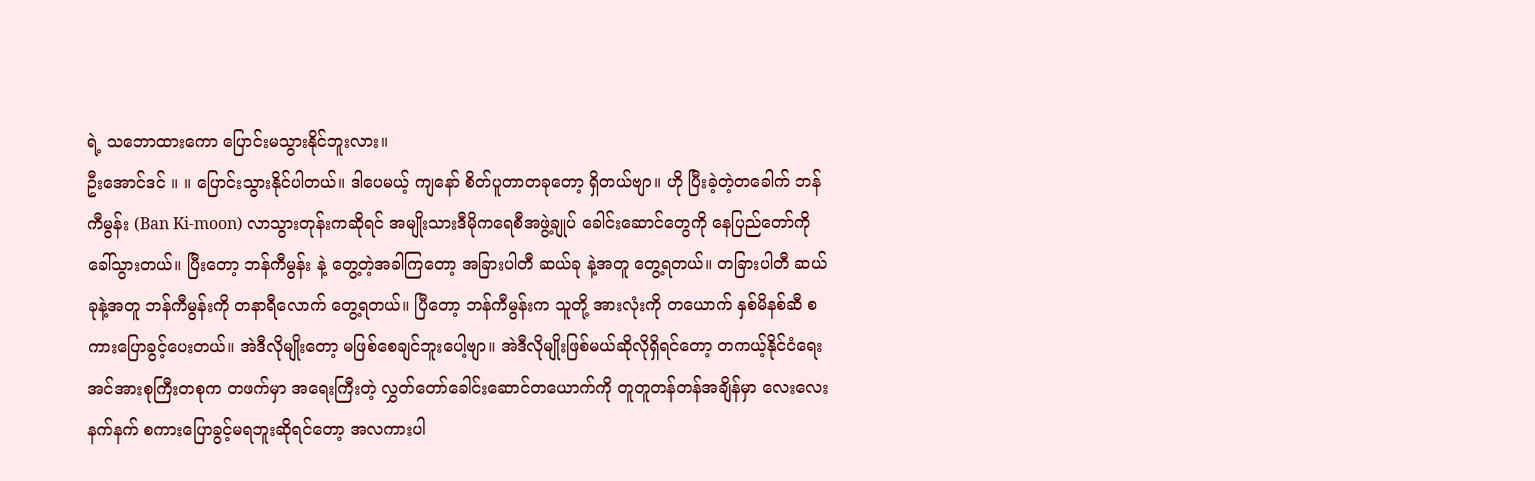ရဲ့ သဘောထားကော ပြောင်းမသွားနိုင်ဘူးလား။
ဦးအောင်ဒင် ။ ။ ပြောင်းသွားနိုင်ပါတယ်။ ဒါပေမယ့် ကျနော် စိတ်ပူတာတခုတော့ ရှိတယ်ဗျာ။ ဟို ပြီးခဲ့တဲ့တခေါက် ဘန်ကီမွန်း (Ban Ki-moon) လာသွားတုန်းကဆိုရင် အမျိုးသားဒီမိုကရေစီအဖွဲ့ချုပ် ခေါင်းဆောင်တွေကို နေပြည်တော်ကိုခေါ်သွားတယ်။ ပြီးတော့ ဘန်ကီမွန်း နဲ့ တွေ့တဲ့အခါကြတော့ အခြားပါတီ ဆယ်ခု နဲ့အတူ တွေ့ရတယ်။ တခြားပါတီ ဆယ်ခုနဲ့အတူ ဘန်ကီမွန်းကို တနာရီလောက် တွေ့ရတယ်။ ပြီတော့ ဘန်ကီမွန်းက သူတို့ အားလုံးကို တယောက် နှစ်မိနစ်ဆီ စကားပြောခွင့်ပေးတယ်။ အဲဒီလိုမျိုးတော့ မဖြစ်စေချင်ဘူးပေါ့ဗျာ။ အဲဒီလိုမျိုးဖြစ်မယ်ဆိုလိုရှိရင်တော့ တကယ့်နိုင်ငံရေး အင်အားစုကြီးတစုက တဖက်မှာ အရေးကြီးတဲ့ လွှတ်တော်ခေါင်းဆောင်တယောက်ကို တူတူတန်တန်အချိန်မှာ လေးလေးနက်နက် စကားပြောခွင့်မရဘူးဆိုရင်တော့ အလကားပါ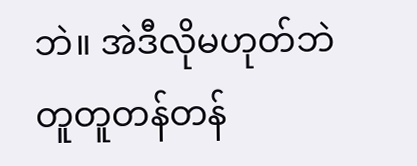ဘဲ။ အဲဒီလိုမဟုတ်ဘဲ တူတူတန်တန်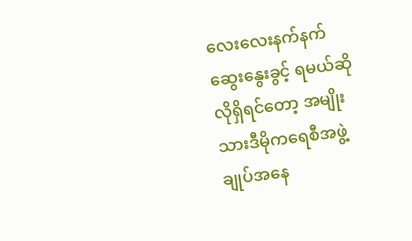လေးလေးနက်နက် ဆွေးနွေးခွင့် ရမယ်ဆိုလိုရှိရင်တော့ အမျိုးသားဒီမိုကရေစီအဖွဲ့ချုပ်အနေ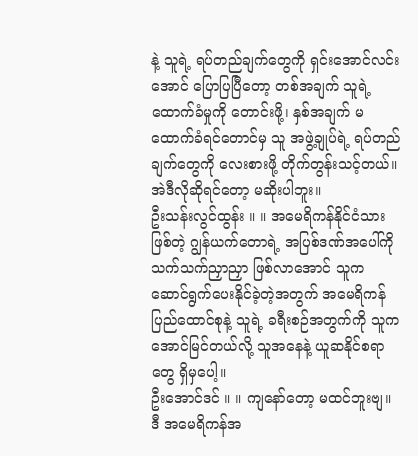နဲ့ သူရဲ့ ရပ်တည်ချက်တွေကို ရှင်းအောင်လင်းအောင် ပြောပြပြီတော့ တစ်အချက် သူရဲ့ ထောက်ခံမှုကို တောင်းဖို့၊ နှစ်အချက် မထောက်ခံရင်တောင်မှ သူ အဖွဲ့ချုပ်ရဲ့ ရပ်တည်ချက်တွေကို လေးစားဖို့ တိုက်တွန်းသင့်တယ်။ အဲဒီလိုဆိုရင်တော့ မဆိုးပါဘူး။
ဦးသန်းလွင်ထွန်း ။ ။ အမေရိကန်နိုင်ငံသားဖြစ်တဲ့ ဂျွန်ယက်တောရဲ့ အပြစ်ဒဏ်အပေါ်ကို သက်သက်ညှာညှာ ဖြစ်လာအောင် သူက ဆောင်ရွက်ပေးနိုင်ခဲ့တဲ့အတွက် အမေရိကန်ပြည်ထောင်စုနဲ့ သူရဲ့ ခရီးစဉ်အတွက်ကို သူက အောင်မြင်တယ်လို့ သူအနေနဲ့ ယူဆနိုင်စရာတွေ ရှိမှပေါ့။
ဦးအောင်ဒင် ။ ။ ကျနော်တော့ မထင်ဘူးဗျ။ ဒီ အမေရိကန်အ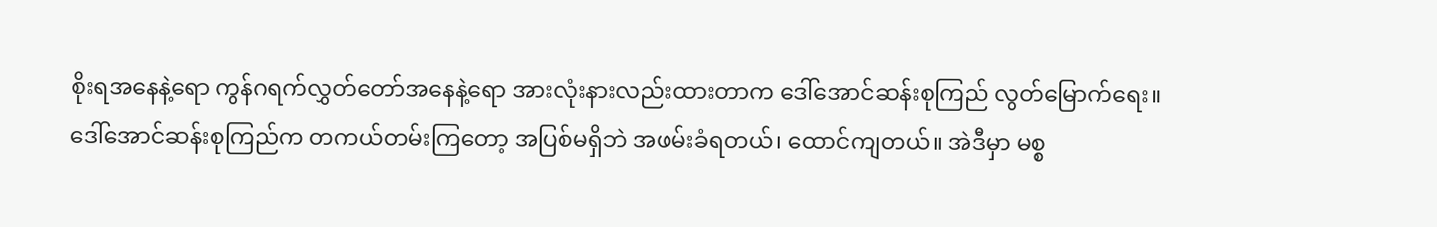စိုးရအနေနဲ့ရော ကွန်ဂရက်လွှတ်တော်အနေနဲ့ရော အားလုံးနားလည်းထားတာက ဒေါ်အောင်ဆန်းစုကြည် လွတ်မြောက်ရေး။ ဒေါ်အောင်ဆန်းစုကြည်က တကယ်တမ်းကြတော့ အပြစ်မရှိဘဲ အဖမ်းခံရတယ်၊ ထောင်ကျတယ်။ အဲဒီမှာ မစ္စ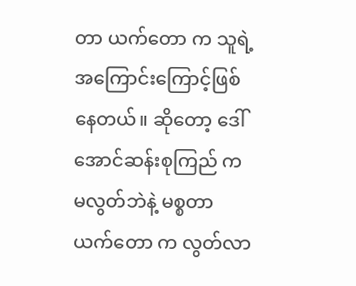တာ ယက်တော က သူရဲ့ အကြောင်းကြောင့်ဖြစ်နေတယ်။ ဆိုတော့ ဒေါ်အောင်ဆန်းစုကြည် က မလွတ်ဘဲနဲ့ မစ္စတာယက်တော က လွတ်လာ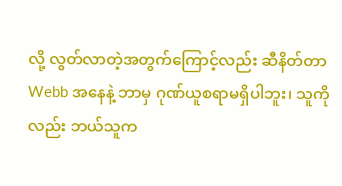လို့ လွတ်လာတဲ့အတွက်ကြောင့်လည်း ဆီနိတ်တာ Webb အနေနဲ့ ဘာမှ ဂုဏ်ယူစရာမရှိပါဘူး၊ သူကိုလည်း ဘယ်သူက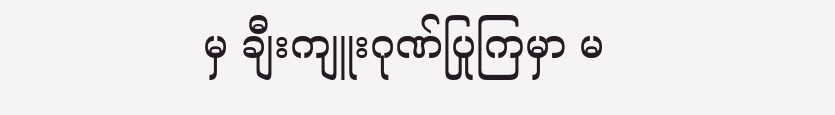မှ ချီးကျူးဂုဏ်ပြုကြမှာ မ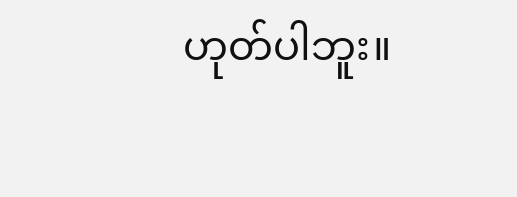ဟုတ်ပါဘူး။